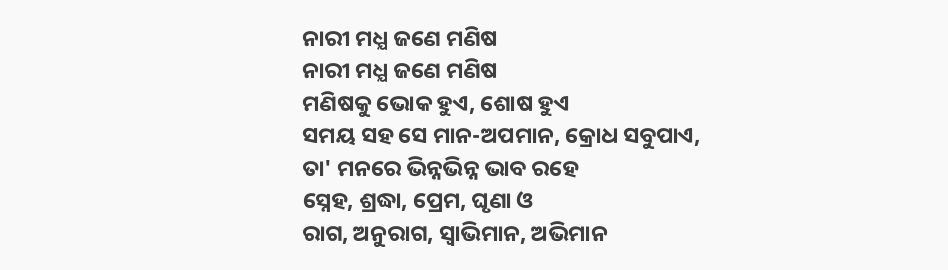ନାରୀ ମଧ୍ଯ ଜଣେ ମଣିଷ
ନାରୀ ମଧ୍ଯ ଜଣେ ମଣିଷ
ମଣିଷକୁ ଭୋକ ହୁଏ, ଶୋଷ ହୁଏ
ସମୟ ସହ ସେ ମାନ-ଅପମାନ, କ୍ରୋଧ ସବୁପାଏ,
ତା' ମନରେ ଭିନ୍ନଭିନ୍ନ ଭାବ ରହେ
ସ୍ନେହ, ଶ୍ରଦ୍ଧା, ପ୍ରେମ, ଘୃଣା ଓ
ରାଗ, ଅନୁରାଗ, ସ୍ୱାଭିମାନ, ଅଭିମାନ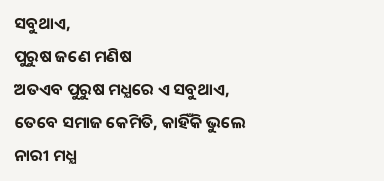ସବୁଥାଏ,
ପୁରୁଷ ଜଣେ ମଣିଷ
ଅତଏବ ପୁରୁଷ ମଧ୍ଯରେ ଏ ସବୁଥାଏ,
ତେବେ ସମାଜ କେମିତି, କାହିଁକି ଭୁଲେ
ନାରୀ ମଧ୍ଯ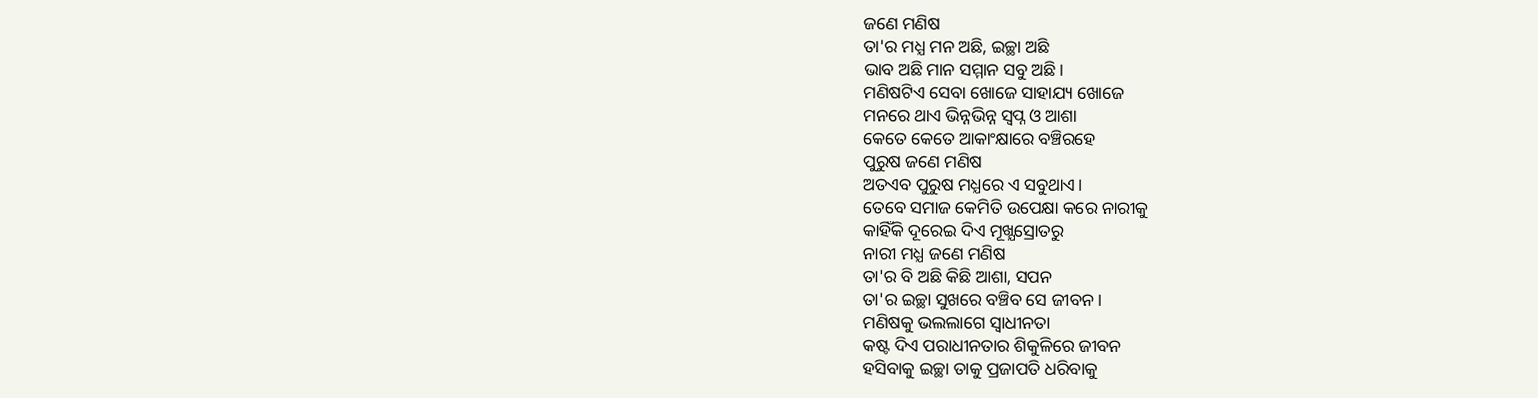ଜଣେ ମଣିଷ
ତା'ର ମଧ୍ଯ ମନ ଅଛି, ଇଚ୍ଛା ଅଛି
ଭାବ ଅଛି ମାନ ସମ୍ମାନ ସବୁ ଅଛି।
ମଣିଷଟିଏ ସେବା ଖୋଜେ ସାହାଯ୍ୟ ଖୋଜେ
ମନରେ ଥାଏ ଭିନ୍ନଭିନ୍ନ ସ୍ୱପ୍ନ ଓ ଆଶା
କେତେ କେତେ ଆକାଂକ୍ଷାରେ ବଞ୍ଚିରହେ
ପୁରୁଷ ଜଣେ ମଣିଷ
ଅତଏବ ପୁରୁଷ ମଧ୍ଯରେ ଏ ସବୁଥାଏ।
ତେବେ ସମାଜ କେମିତି ଉପେକ୍ଷା କରେ ନାରୀକୁ
କାହିଁକି ଦୂରେଇ ଦିଏ ମୂଖ୍ଯସ୍ରୋତରୁ
ନାରୀ ମଧ୍ଯ ଜଣେ ମଣିଷ
ତା'ର ବି ଅଛି କିଛି ଆଶା, ସପନ
ତା'ର ଇଚ୍ଛା ସୁଖରେ ବଞ୍ଚିବ ସେ ଜୀବନ।
ମଣିଷକୁ ଭଲଲାଗେ ସ୍ୱାଧୀନତା
କଷ୍ଟ ଦିଏ ପରାଧୀନତାର ଶିକୁଳିରେ ଜୀବନ
ହସିବାକୁ ଇଚ୍ଛା ତାକୁ ପ୍ରଜାପତି ଧରିବାକୁ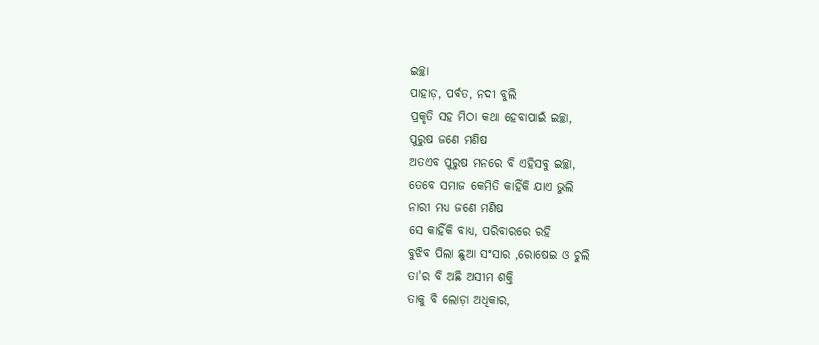ଇଚ୍ଛା
ପାହାଡ଼, ପର୍ବତ, ନଦୀ ବୁଲି
ପ୍ରକୃତି ସହ ମିଠା କଥା ହେବାପାଇଁ ଇଚ୍ଛା,
ପୁରୁଷ ଜଣେ ମଣିଷ
ଅତଏବ ପୁରୁଷ ମନରେ ବି ଏହିସବୁ ଇଚ୍ଛା,
ତେବେ ସମାଜ କେମିତି କାହିଁକି ଯାଏ ଭୁଲି
ନାରୀ ମଧ୍ଯ ଜଣେ ମଣିଷ
ସେ କାହିଁକି ବାଧ୍ଯ, ପରିବାରରେ ରହି
ବୁଝିବ ପିଲା ଛୁଆ ସଂସାର ,ରୋଷେଇ ଓ ଚୁଲି
ତା'ର ବି ଅଛି ଅସୀମ ଶକ୍ତି
ତାକୁ ବି ଲୋଡ଼ା ଅଧିକାର,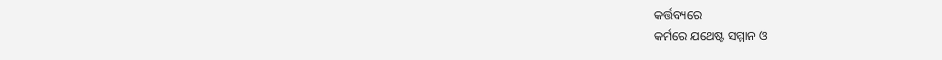କର୍ତ୍ତବ୍ୟରେ
କର୍ମରେ ଯଥେଷ୍ଟ ସମ୍ମାନ ଓ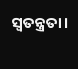ସ୍ୱତନ୍ତ୍ରତା।